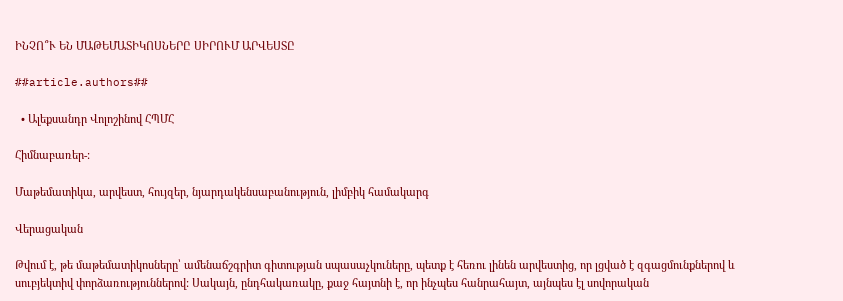ԻՆՉՈ՞Ւ ԵՆ ՄԱԹԵՄԱՏԻԿՈՍՆԵՐԸ ՍԻՐՈՒՄ ԱՐՎԵՍՏԸ

##article.authors##

  • Ալեքսանդր Վոլոշինով ՀՊՄՀ

Հիմնաբառեր-:

Մաթեմատիկա, արվեստ, հույզեր, նյարդակենսաբանություն, լիմբիկ համակարգ

Վերացական

Թվում է, թե մաթեմատիկոսները՝ ամենաճշգրիտ գիտության սպասաչկուները, պետք է հեռու լինեն արվեստից, որ լցված է զգացմունքներով և սուբյեկտիվ փորձառություններով: Սակայն, ընդհակառակը, քաջ հայտնի է, որ ինչպես հանրահայտ, այնպես էլ սովորական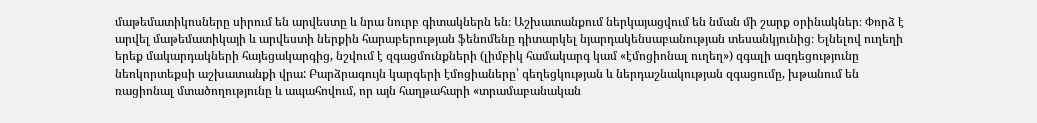մաթեմատիկոսները սիրում են արվեստը և նրա նուրբ գիտակներն են։ Աշխատանքում ներկայացվում են նման մի շարք օրինակներ։ Փորձ է արվել մաթեմատիկայի և արվեստի ներքին հարաբերության ֆենոմենը դիտարկել նյարդակենսաբանության տեսանկյունից։ Ելնելով ուղեղի երեք մակարդակների հայեցակարգից, նշվում է զգացմունքների (լիմբիկ համակարգ կամ «էմոցիոնալ ուղեղ») զգալի ազդեցությունը նեոկորտեքսի աշխատանքի վրա: Բարձրագույն կարգերի էմոցիաները՝ գեղեցկության և ներդաշնակության զգացումը, խթանում են ռացիոնալ մտածողությունը և ապահովում, որ այն հաղթահարի «տրամաբանական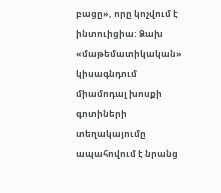բացը», որը կոչվում է ինտուիցիա: Ձախ «մաթեմատիկական» կիսագնդում միամոդալ խոսքի գոտիների տեղակայումը ապահովում է նրանց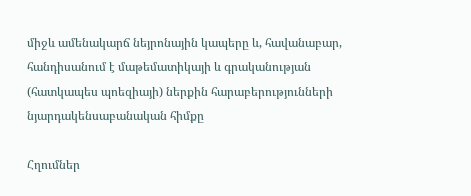միջև ամենակարճ նեյրոնային կապերը և, հավանաբար, հանդիսանում է մաթեմատիկայի և գրականության (հատկապես պոեզիայի) ներքին հարաբերությունների նյարդակենսաբանական հիմքը

Հղումներ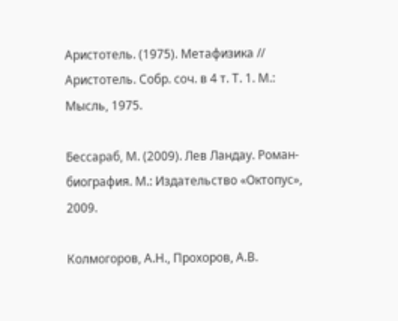Аристотель. (1975). Метафизика // Аристотель. Собр. соч. в 4 т. Т. 1. М.: Мысль, 1975.

Бессараб, М. (2009). Лев Ландау. Роман-биография. М.: Издательство «Октопус», 2009.

Колмогоров, А.Н., Прохоров, А.В.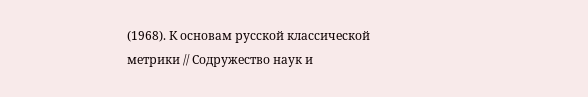(1968). К основам русской классической метрики // Содружество наук и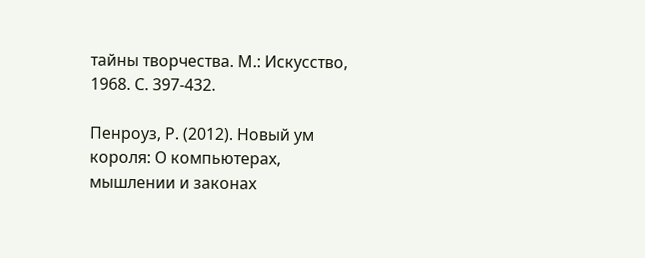тайны творчества. М.: Искусство, 1968. С. 397-432.

Пенроуз, Р. (2012). Новый ум короля: О компьютерах, мышлении и законах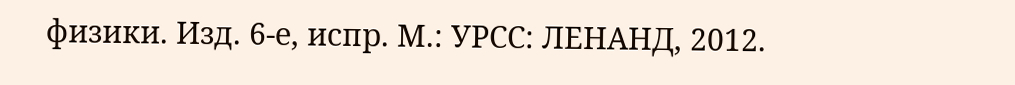физики. Изд. 6-е, испр. М.: УРСС: ЛЕНАНД, 2012.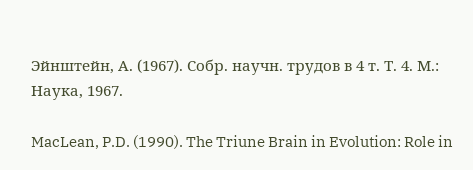Эйнштейн, А. (1967). Собр. научн. трудов в 4 т. Т. 4. М.: Наука, 1967.

MacLean, P.D. (1990). The Triune Brain in Evolution: Role in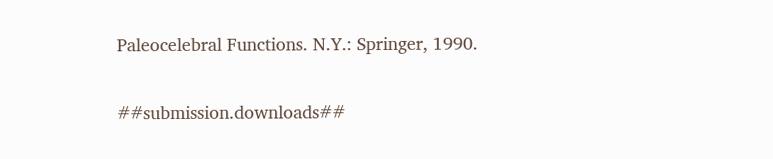Paleocelebral Functions. N.Y.: Springer, 1990.

##submission.downloads##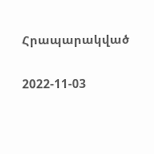Հրապարակված

2022-11-03